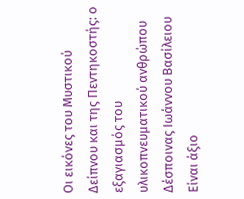Οι εικόνες του Μυστικού Δείπνου και της Πεντηκοστής: ο εξαγιασμός του υλικοπνευματικού ανθρώπου
Δέσποινας Ιωάννου Βασίλειου
Είναι άξιο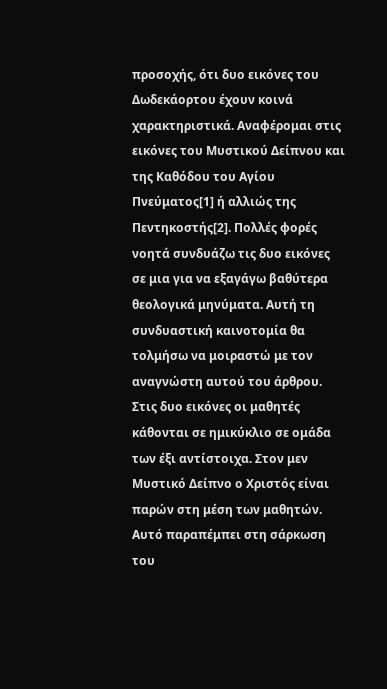προσοχής, ότι δυο εικόνες του Δωδεκάορτου έχουν κοινά χαρακτηριστικά. Αναφέρομαι στις εικόνες του Μυστικού Δείπνου και της Καθόδου του Αγίου Πνεύματος[1] ή αλλιώς της Πεντηκοστής[2]. Πολλές φορές νοητά συνδυάζω τις δυο εικόνες σε μια για να εξαγάγω βαθύτερα θεολογικά μηνύματα. Αυτή τη συνδυαστική καινοτομία θα τολμήσω να μοιραστώ με τον αναγνώστη αυτού του άρθρου.
Στις δυο εικόνες οι μαθητές κάθονται σε ημικύκλιο σε ομάδα των έξι αντίστοιχα. Στον μεν Μυστικό Δείπνο ο Χριστός είναι παρών στη μέση των μαθητών. Αυτό παραπέμπει στη σάρκωση του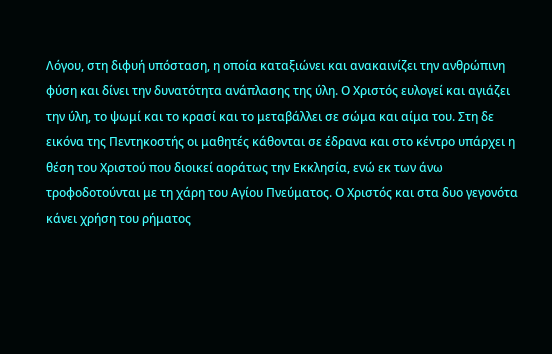Λόγου, στη διφυή υπόσταση, η οποία καταξιώνει και ανακαινίζει την ανθρώπινη φύση και δίνει την δυνατότητα ανάπλασης της ύλη. Ο Χριστός ευλογεί και αγιάζει την ύλη, το ψωμί και το κρασί και το μεταβάλλει σε σώμα και αίμα του. Στη δε εικόνα της Πεντηκοστής οι μαθητές κάθονται σε έδρανα και στο κέντρο υπάρχει η θέση του Χριστού που διοικεί αοράτως την Εκκλησία, ενώ εκ των άνω τροφοδοτούνται με τη χάρη του Αγίου Πνεύματος. Ο Χριστός και στα δυο γεγονότα κάνει χρήση του ρήματος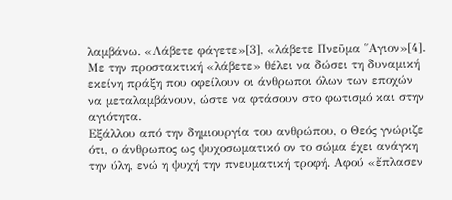λαμβάνω. «Λάβετε φάγετε»[3], «λάβετε Πνεῦμα ῞Αγιον»[4]. Με την προστακτική «λάβετε» θέλει να δώσει τη δυναμική εκείνη πράξη που οφείλουν οι άνθρωποι όλων των εποχών να μεταλαμβάνουν, ώστε να φτάσουν στο φωτισμό και στην αγιότητα.
Εξάλλου από την δημιουργία του ανθρώπου, ο Θεός γνώριζε ότι, ο άνθρωπος ως ψυχοσωματικό ον το σώμα έχει ανάγκη την ύλη, ενώ η ψυχή την πνευματική τροφή. Αφού «ἔπλασεν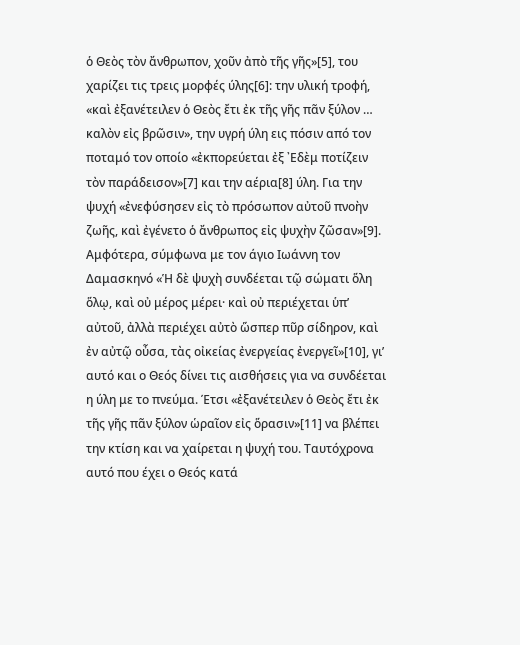ὁ Θεὸς τὸν ἄνθρωπον, χοῦν ἀπὸ τῆς γῆς»[5], του χαρίζει τις τρεις μορφές ύλης[6]: την υλική τροφή, «καὶ ἐξανέτειλεν ὁ Θεὸς ἔτι ἐκ τῆς γῆς πᾶν ξύλον … καλὸν εἰς βρῶσιν», την υγρή ύλη εις πόσιν από τον ποταμό τον οποίο «ἐκπορεύεται ἐξ ᾿Εδὲμ ποτίζειν τὸν παράδεισον»[7] και την αέρια[8] ύλη. Για την ψυχή «ἐνεφύσησεν εἰς τὸ πρόσωπον αὐτοῦ πνοὴν ζωῆς, καὶ ἐγένετο ὁ ἄνθρωπος εἰς ψυχὴν ζῶσαν»[9]. Αμφότερα, σύμφωνα με τον άγιο Ιωάννη τον Δαμασκηνό «Ἡ δὲ ψυχὴ συνδέεται τῷ σώματι ὅλη ὅλῳ, καὶ οὐ μέρος μέρει· καὶ οὐ περιέχεται ὑπ’ αὐτοῦ, ἀλλὰ περιέχει αὐτὸ ὥσπερ πῦρ σίδηρον, καὶ ἐν αὐτῷ οὖσα, τὰς οἰκείας ἐνεργείας ἐνεργεῖ»[10], γι’ αυτό και ο Θεός δίνει τις αισθήσεις για να συνδέεται η ύλη με το πνεύμα. Έτσι «ἐξανέτειλεν ὁ Θεὸς ἔτι ἐκ τῆς γῆς πᾶν ξύλον ὡραῖον εἰς ὅρασιν»[11] να βλέπει την κτίση και να χαίρεται η ψυχή του. Ταυτόχρονα αυτό που έχει ο Θεός κατά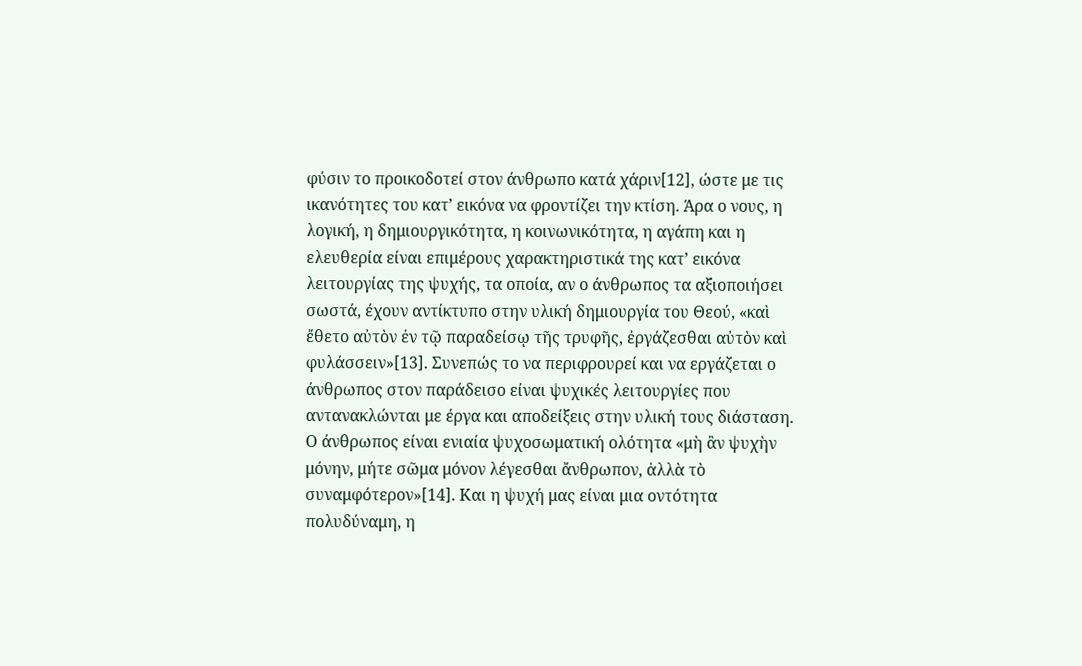φύσιν το προικοδοτεί στον άνθρωπο κατά χάριν[12], ώστε με τις ικανότητες του κατ’ εικόνα να φροντίζει την κτίση. Άρα ο νους, η λογική, η δημιουργικότητα, η κοινωνικότητα, η αγάπη και η ελευθερία είναι επιμέρους χαρακτηριστικά της κατ’ εικόνα λειτουργίας της ψυχής, τα οποία, αν ο άνθρωπος τα αξιοποιήσει σωστά, έχουν αντίκτυπο στην υλική δημιουργία του Θεού, «καὶ ἔθετο αὐτὸν ἐν τῷ παραδείσῳ τῆς τρυφῆς, ἐργάζεσθαι αὐτὸν καὶ φυλάσσειν»[13]. Συνεπώς το να περιφρουρεί και να εργάζεται ο άνθρωπος στον παράδεισο είναι ψυχικές λειτουργίες που αντανακλώνται με έργα και αποδείξεις στην υλική τους διάσταση.
Ο άνθρωπος είναι ενιαία ψυχοσωματική ολότητα «μὴ ἂν ψυχὴν μόνην, μήτε σῶμα μόνον λέγεσθαι ἄνθρωπον, ἀλλὰ τὸ συναμφότερον»[14]. Και η ψυχή μας είναι μια οντότητα πολυδύναμη, η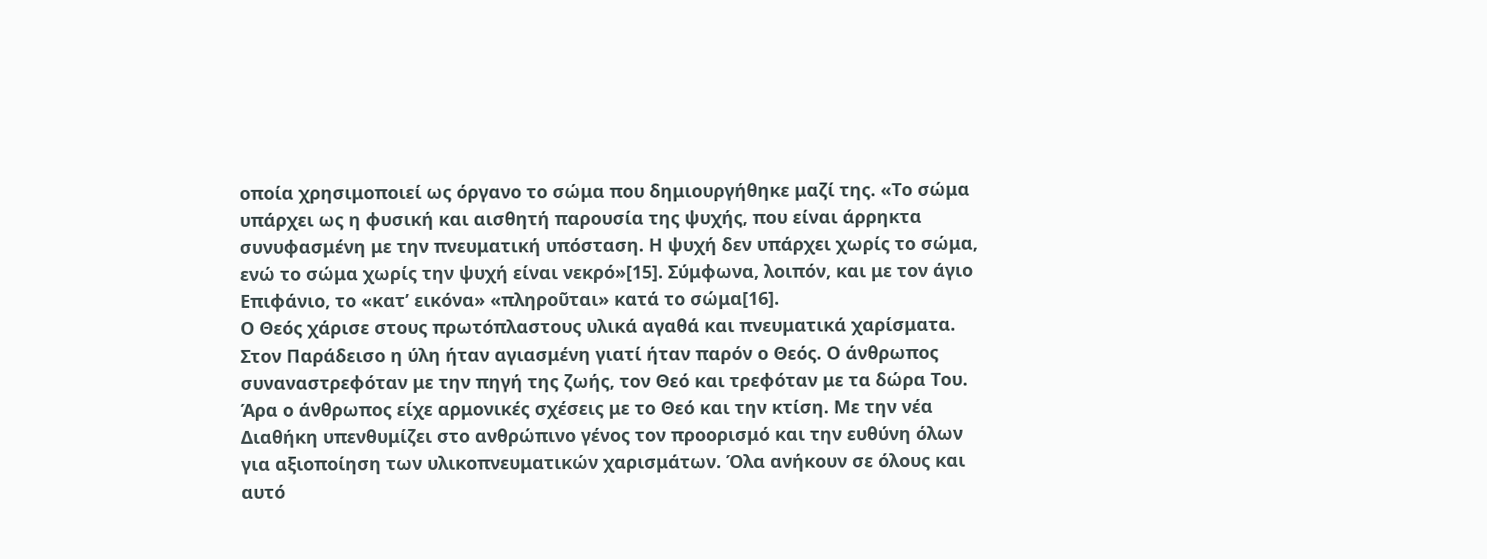οποία χρησιμοποιεί ως όργανο το σώμα που δημιουργήθηκε μαζί της. «Το σώμα υπάρχει ως η φυσική και αισθητή παρουσία της ψυχής, που είναι άρρηκτα συνυφασμένη με την πνευματική υπόσταση. Η ψυχή δεν υπάρχει χωρίς το σώμα, ενώ το σώμα χωρίς την ψυχή είναι νεκρό»[15]. Σύμφωνα, λοιπόν, και με τον άγιο Επιφάνιο, το «κατ’ εικόνα» «πληροῦται» κατά το σώμα[16].
Ο Θεός χάρισε στους πρωτόπλαστους υλικά αγαθά και πνευματικά χαρίσματα. Στον Παράδεισο η ύλη ήταν αγιασμένη γιατί ήταν παρόν ο Θεός. Ο άνθρωπος συναναστρεφόταν με την πηγή της ζωής, τον Θεό και τρεφόταν με τα δώρα Του. Άρα ο άνθρωπος είχε αρμονικές σχέσεις με το Θεό και την κτίση. Με την νέα Διαθήκη υπενθυμίζει στο ανθρώπινο γένος τον προορισμό και την ευθύνη όλων για αξιοποίηση των υλικοπνευματικών χαρισμάτων. Όλα ανήκουν σε όλους και αυτό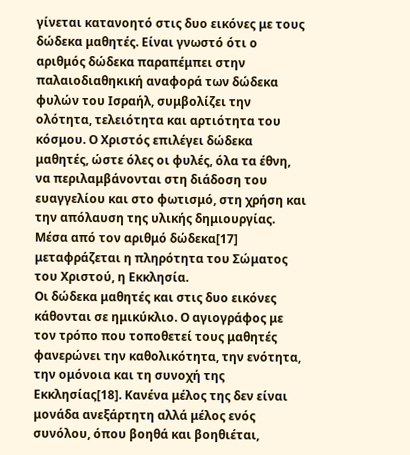γίνεται κατανοητό στις δυο εικόνες με τους δώδεκα μαθητές. Είναι γνωστό ότι ο αριθμός δώδεκα παραπέμπει στην παλαιοδιαθηκική αναφορά των δώδεκα φυλών του Ισραήλ, συμβολίζει την ολότητα, τελειότητα και αρτιότητα του κόσμου. Ο Χριστός επιλέγει δώδεκα μαθητές, ώστε όλες οι φυλές, όλα τα έθνη, να περιλαμβάνονται στη διάδοση του ευαγγελίου και στο φωτισμό, στη χρήση και την απόλαυση της υλικής δημιουργίας. Μέσα από τον αριθμό δώδεκα[17] μεταφράζεται η πληρότητα του Σώματος του Χριστού, η Εκκλησία.
Οι δώδεκα μαθητές και στις δυο εικόνες κάθονται σε ημικύκλιο. Ο αγιογράφος με τον τρόπο που τοποθετεί τους μαθητές φανερώνει την καθολικότητα, την ενότητα, την ομόνοια και τη συνοχή της Εκκλησίας[18]. Κανένα μέλος της δεν είναι μονάδα ανεξάρτητη αλλά μέλος ενός συνόλου, όπου βοηθά και βοηθιέται,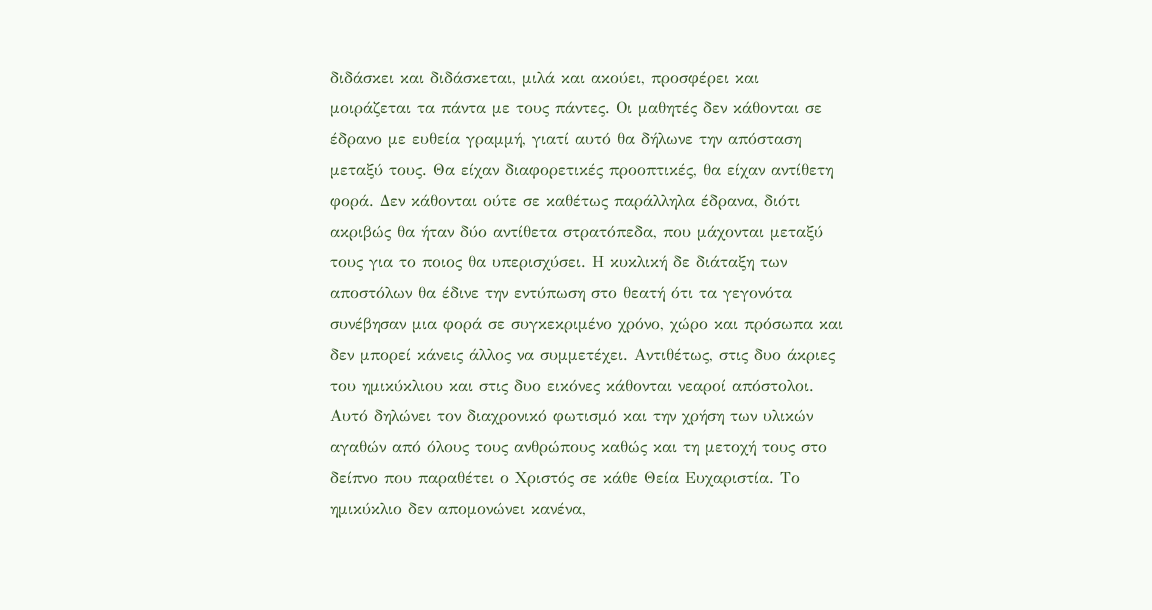διδάσκει και διδάσκεται, μιλά και ακούει, προσφέρει και μοιράζεται τα πάντα με τους πάντες. Οι μαθητές δεν κάθονται σε έδρανο με ευθεία γραμμή, γιατί αυτό θα δήλωνε την απόσταση μεταξύ τους. Θα είχαν διαφορετικές προοπτικές, θα είχαν αντίθετη φορά. Δεν κάθονται ούτε σε καθέτως παράλληλα έδρανα, διότι ακριβώς θα ήταν δύο αντίθετα στρατόπεδα, που μάχονται μεταξύ τους για το ποιος θα υπερισχύσει. Η κυκλική δε διάταξη των αποστόλων θα έδινε την εντύπωση στο θεατή ότι τα γεγονότα συνέβησαν μια φορά σε συγκεκριμένο χρόνο, χώρο και πρόσωπα και δεν μπορεί κάνεις άλλος να συμμετέχει. Αντιθέτως, στις δυο άκριες του ημικύκλιου και στις δυο εικόνες κάθονται νεαροί απόστολοι. Αυτό δηλώνει τον διαχρονικό φωτισμό και την χρήση των υλικών αγαθών από όλους τους ανθρώπους καθώς και τη μετοχή τους στο δείπνο που παραθέτει ο Χριστός σε κάθε Θεία Ευχαριστία. Το ημικύκλιο δεν απομονώνει κανένα,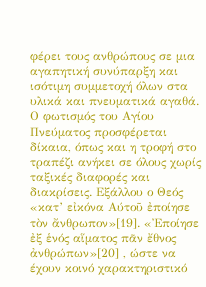φέρει τους ανθρώπους σε μια αγαπητική συνύπαρξη και ισότιμη συμμετοχή όλων στα υλικά και πνευματικά αγαθά. Ο φωτισμός του Αγίου Πνεύματος προσφέρεται δίκαια, όπως και η τροφή στο τραπέζι ανήκει σε όλους χωρίς ταξικές διαφορές και διακρίσεις. Εξάλλου ο Θεός «κατ’ εἰκόνα Αύτοῦ ἐποίησε τὸν ἄνθρωπον»[19]. «Ἐποίησε ἐξ ἑνός αἵματος πᾶν ἔθνος ἀνθρώπων»[20] , ώστε να έχουν κοινό χαρακτηριστικό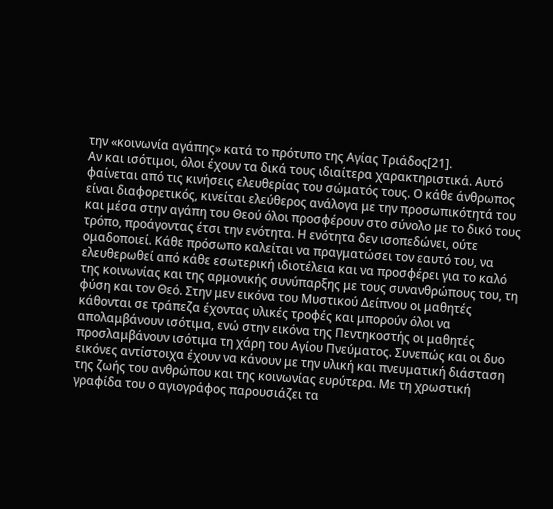την «κοινωνία αγάπης» κατά το πρότυπο της Αγίας Τριάδος[21].
Αν και ισότιμοι, όλοι έχουν τα δικά τους ιδιαίτερα χαρακτηριστικά. Αυτό φαίνεται από τις κινήσεις ελευθερίας του σώματός τους. Ο κάθε άνθρωπος είναι διαφορετικός, κινείται ελεύθερος ανάλογα με την προσωπικότητά του και μέσα στην αγάπη του Θεού όλοι προσφέρουν στο σύνολο με το δικό τους τρόπο, προάγοντας έτσι την ενότητα. Η ενότητα δεν ισοπεδώνει, ούτε ομαδοποιεί. Κάθε πρόσωπο καλείται να πραγματώσει τον εαυτό του, να ελευθερωθεί από κάθε εσωτερική ιδιοτέλεια και να προσφέρει για το καλό της κοινωνίας και της αρμονικής συνύπαρξης με τους συνανθρώπους του, τη φύση και τον Θεό. Στην μεν εικόνα του Μυστικού Δείπνου οι μαθητές κάθονται σε τράπεζα έχοντας υλικές τροφές και μπορούν όλοι να απολαμβάνουν ισότιμα, ενώ στην εικόνα της Πεντηκοστής οι μαθητές προσλαμβάνουν ισότιμα τη χάρη του Αγίου Πνεύματος. Συνεπώς και οι δυο εικόνες αντίστοιχα έχουν να κάνουν με την υλική και πνευματική διάσταση της ζωής του ανθρώπου και της κοινωνίας ευρύτερα. Με τη χρωστική γραφίδα του ο αγιογράφος παρουσιάζει τα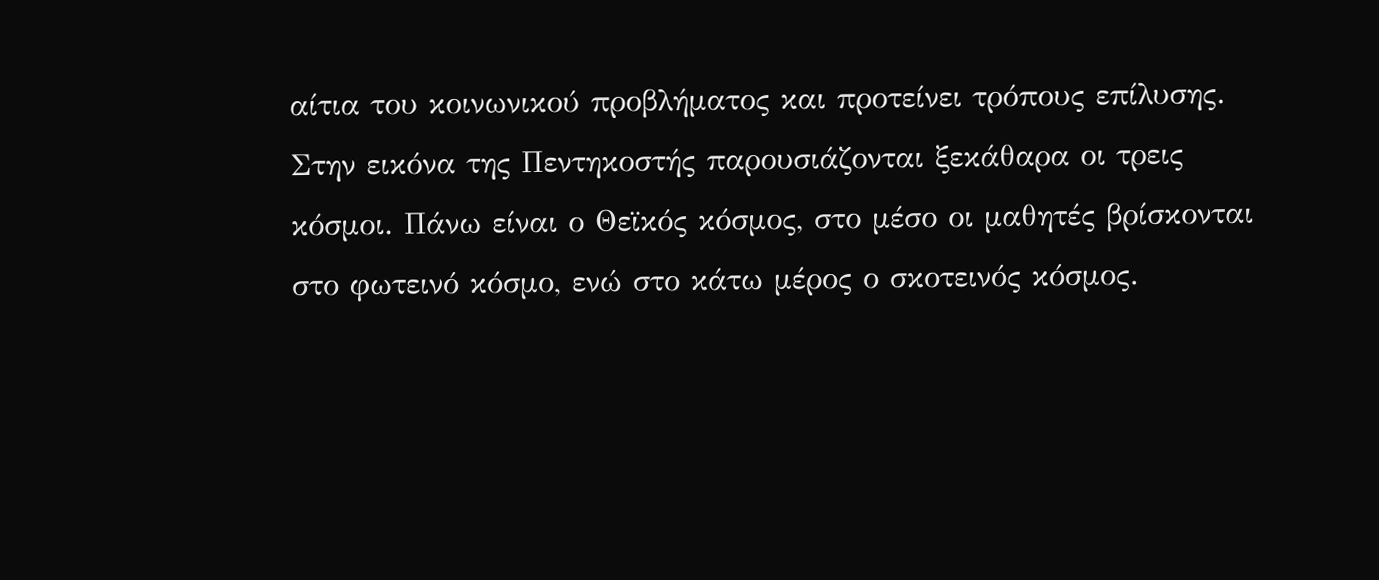αίτια του κοινωνικού προβλήματος και προτείνει τρόπους επίλυσης.
Στην εικόνα της Πεντηκοστής παρουσιάζονται ξεκάθαρα οι τρεις κόσμοι. Πάνω είναι ο Θεϊκός κόσμος, στο μέσο οι μαθητές βρίσκονται στο φωτεινό κόσμο, ενώ στο κάτω μέρος ο σκοτεινός κόσμος.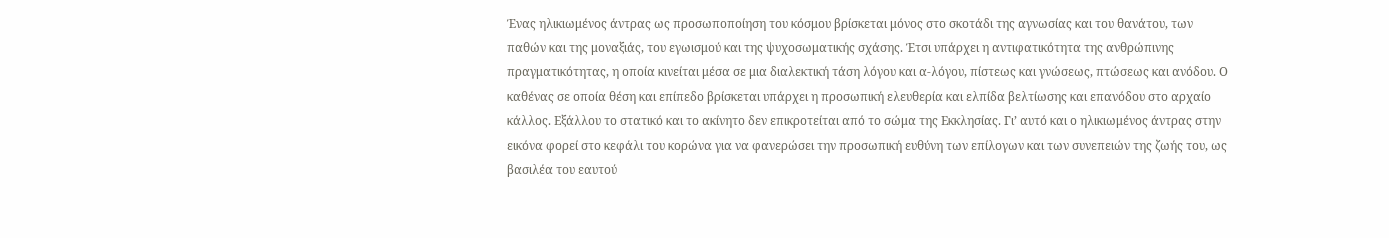Ένας ηλικιωμένος άντρας ως προσωποποίηση του κόσμου βρίσκεται μόνος στο σκοτάδι της αγνωσίας και του θανάτου, των παθών και της μοναξιάς, του εγωισμού και της ψυχοσωματικής σχάσης. Έτσι υπάρχει η αντιφατικότητα της ανθρώπινης πραγματικότητας, η οποία κινείται μέσα σε μια διαλεκτική τάση λόγου και α-λόγου, πίστεως και γνώσεως, πτώσεως και ανόδου. Ο καθένας σε οποία θέση και επίπεδο βρίσκεται υπάρχει η προσωπική ελευθερία και ελπίδα βελτίωσης και επανόδου στο αρχαίο κάλλος. Εξάλλου το στατικό και το ακίνητο δεν επικροτείται από το σώμα της Εκκλησίας. Γι’ αυτό και ο ηλικιωμένος άντρας στην εικόνα φορεί στο κεφάλι του κορώνα για να φανερώσει την προσωπική ευθύνη των επίλογων και των συνεπειών της ζωής του, ως βασιλέα του εαυτού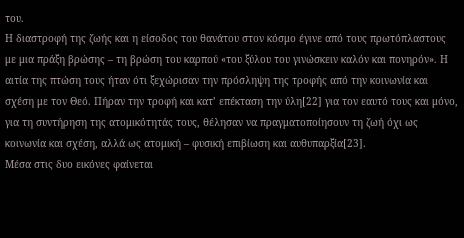του.
Η διαστροφή της ζωής και η είσοδος του θανάτου στον κόσμο έγινε από τους πρωτόπλαστους με μια πράξη βρώσης – τη βρώση του καρπού «του ξύλου του γινώσκειν καλόν και πονηρόν». Η αιτία της πτώση τους ήταν ότι ξεχώρισαν την πρόσληψη της τροφής από την κοινωνία και σχέση με τον Θεό. Πήραν την τροφή και κατ’ επέκταση την ύλη[22] για τον εαυτό τους και μόνο, για τη συντήρηση της ατομικότητάς τους, θέλησαν να πραγματοποίησουν τη ζωή όχι ως κοινωνία και σχέση, αλλά ως ατομική – φυσική επιβίωση και αυθυπαρξία[23].
Μέσα στις δυο εικόνες φαίνεται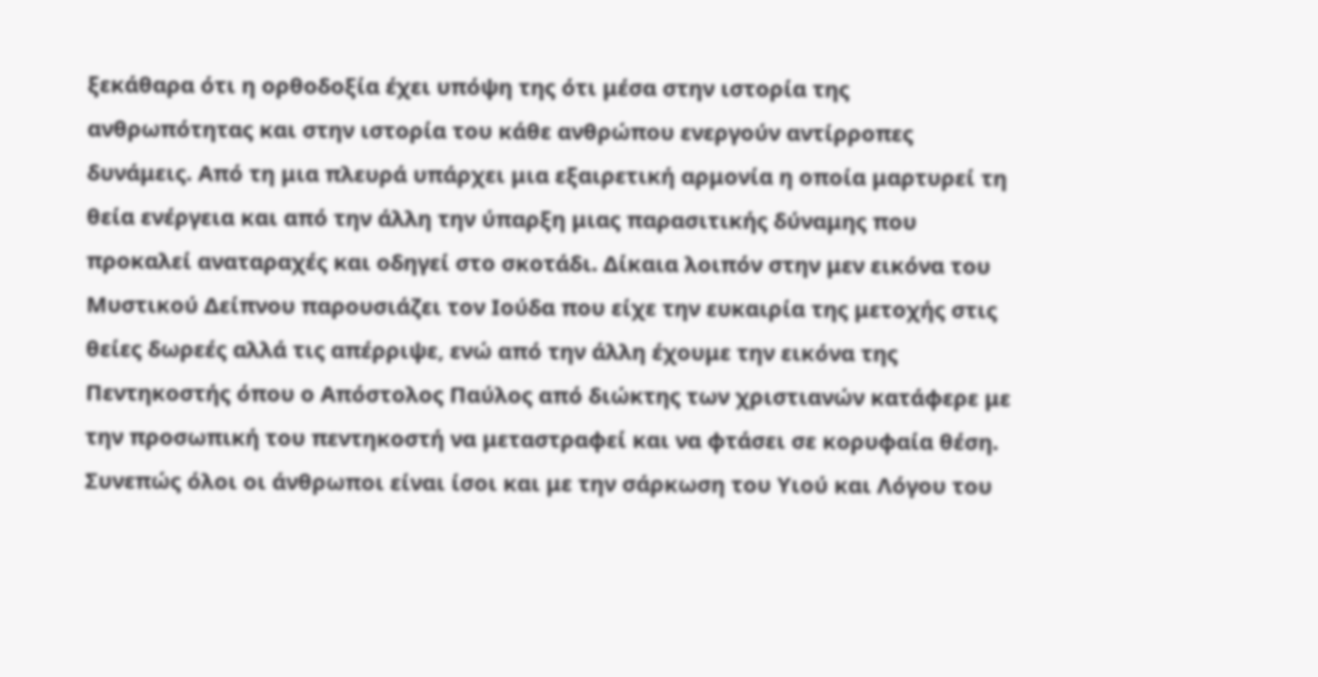ξεκάθαρα ότι η ορθοδοξία έχει υπόψη της ότι μέσα στην ιστορία της ανθρωπότητας και στην ιστορία του κάθε ανθρώπου ενεργούν αντίρροπες δυνάμεις. Από τη μια πλευρά υπάρχει μια εξαιρετική αρμονία η οποία μαρτυρεί τη θεία ενέργεια και από την άλλη την ύπαρξη μιας παρασιτικής δύναμης που προκαλεί αναταραχές και οδηγεί στο σκοτάδι. Δίκαια λοιπόν στην μεν εικόνα του Μυστικού Δείπνου παρουσιάζει τον Ιούδα που είχε την ευκαιρία της μετοχής στις θείες δωρεές αλλά τις απέρριψε, ενώ από την άλλη έχουμε την εικόνα της Πεντηκοστής όπου ο Απόστολος Παύλος από διώκτης των χριστιανών κατάφερε με την προσωπική του πεντηκοστή να μεταστραφεί και να φτάσει σε κορυφαία θέση.
Συνεπώς όλοι οι άνθρωποι είναι ίσοι και με την σάρκωση του Υιού και Λόγου του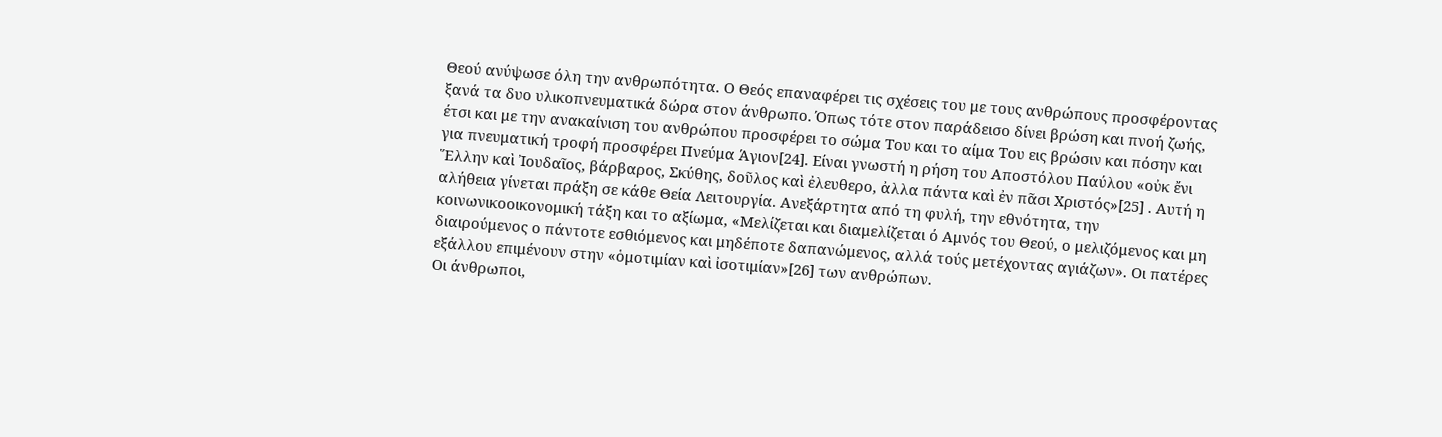Θεού ανύψωσε όλη την ανθρωπότητα. Ο Θεός επαναφέρει τις σχέσεις του με τους ανθρώπους προσφέροντας ξανά τα δυο υλικοπνευματικά δώρα στον άνθρωπο. Όπως τότε στον παράδεισο δίνει βρώση και πνοή ζωής, έτσι και με την ανακαίνιση του ανθρώπου προσφέρει το σώμα Του και το αίμα Του εις βρώσιν και πόσην και για πνευματική τροφή προσφέρει Πνεύμα Άγιον[24]. Είναι γνωστή η ρήση του Αποστόλου Παύλου «οὐκ ἔνι Ἕλλην καὶ Ἰουδαῖος, βάρβαρος, Σκύθης, δοῦλος καὶ ἐλευθερο, ἀλλα πάντα καὶ ἐν πᾶσι Χριστός»[25] . Αυτή η αλήθεια γίνεται πράξη σε κάθε Θεία Λειτουργία. Ανεξάρτητα από τη φυλή, την εθνότητα, την κοινωνικοοικονομική τάξη και το αξίωμα, «Μελίζεται και διαμελίζεται ό Αμνός του Θεού, ο μελιζόμενος και μη διαιρούμενος ο πάντοτε εσθιόμενος και μηδέποτε δαπανώμενος, αλλά τούς μετέχοντας αγιάζων». Οι πατέρες εξάλλου επιμένουν στην «ὁμοτιμίαν καὶ ἰσοτιμίαν»[26] των ανθρώπων.
Οι άνθρωποι,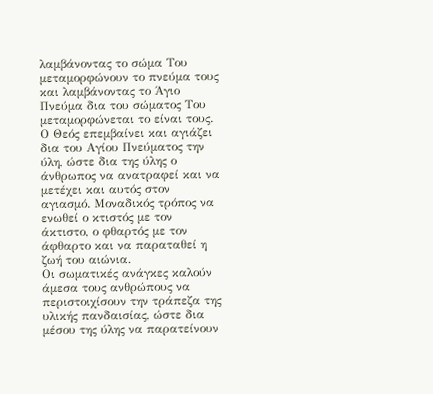λαμβάνοντας το σώμα Του μεταμορφώνουν το πνεύμα τους και λαμβάνοντας το Άγιο Πνεύμα δια του σώματος Του μεταμορφώνεται το είναι τους. Ο Θεός επεμβαίνει και αγιάζει δια του Αγίου Πνεύματος την ύλη, ώστε δια της ύλης ο άνθρωπος να ανατραφεί και να μετέχει και αυτός στον αγιασμό. Μοναδικός τρόπος να ενωθεί ο κτιστός με τον άκτιστο, ο φθαρτός με τον άφθαρτο και να παραταθεί η ζωή του αιώνια.
Οι σωματικές ανάγκες καλούν άμεσα τους ανθρώπους να περιστοιχίσουν την τράπεζα της υλικής πανδαισίας, ώστε δια μέσου της ύλης να παρατείνουν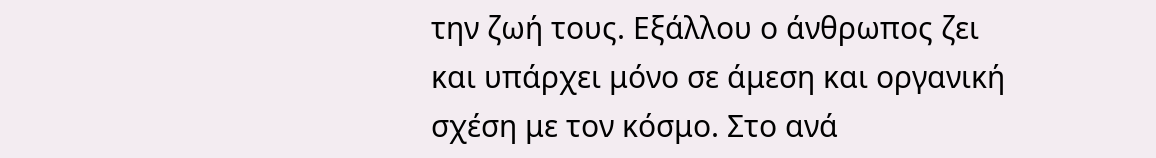την ζωή τους. Εξάλλου ο άνθρωπος ζει και υπάρχει μόνο σε άμεση και οργανική σχέση με τον κόσμο. Στο ανά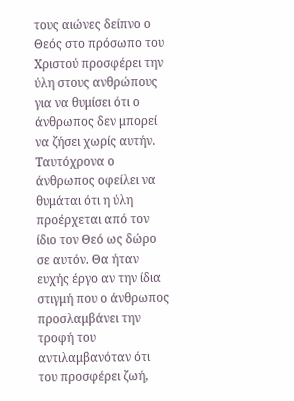τους αιώνες δείπνο ο Θεός στο πρόσωπο του Χριστού προσφέρει την ύλη στους ανθρώπους για να θυμίσει ότι ο άνθρωπος δεν μπορεί να ζήσει χωρίς αυτήν. Ταυτόχρονα ο άνθρωπος οφείλει να θυμάται ότι η ύλη προέρχεται από τον ίδιο τον Θεό ως δώρο σε αυτόν. Θα ήταν ευχής έργο αν την ίδια στιγμή που ο άνθρωπος προσλαμβάνει την τροφή του αντιλαμβανόταν ότι του προσφέρει ζωή,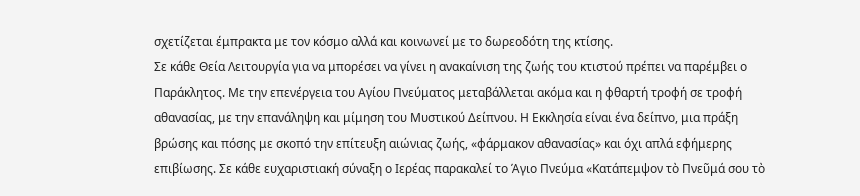σχετίζεται έμπρακτα με τον κόσμο αλλά και κοινωνεί με το δωρεοδότη της κτίσης.
Σε κάθε Θεία Λειτουργία για να μπορέσει να γίνει η ανακαίνιση της ζωής του κτιστού πρέπει να παρέμβει ο Παράκλητος. Με την επενέργεια του Αγίου Πνεύματος μεταβάλλεται ακόμα και η φθαρτή τροφή σε τροφή αθανασίας, με την επανάληψη και μίμηση του Μυστικού Δείπνου. Η Εκκλησία είναι ένα δείπνο, μια πράξη βρώσης και πόσης με σκοπό την επίτευξη αιώνιας ζωής, «φάρμακον αθανασίας» και όχι απλά εφήμερης επιβίωσης. Σε κάθε ευχαριστιακή σύναξη ο Ιερέας παρακαλεί το Άγιο Πνεύμα «Κατάπεμψον τὸ Πνεῦμά σου τὸ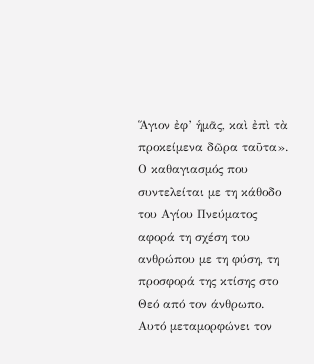Ἅγιον ἐφ’ ἡμᾶς, καὶ ἐπὶ τὰ προκείμενα δῶρα ταῦτα». Ο καθαγιασμός που συντελείται με τη κάθοδο του Αγίου Πνεύματος αφορά τη σχέση του ανθρώπου με τη φύση, τη προσφορά της κτίσης στο Θεό από τον άνθρωπο. Αυτό μεταμορφώνει τον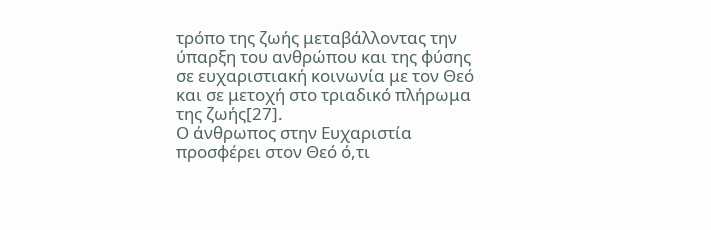τρόπο της ζωής μεταβάλλοντας την ύπαρξη του ανθρώπου και της φύσης σε ευχαριστιακή κοινωνία με τον Θεό και σε μετοχή στο τριαδικό πλήρωμα της ζωής[27].
Ο άνθρωπος στην Ευχαριστία προσφέρει στον Θεό ό,τι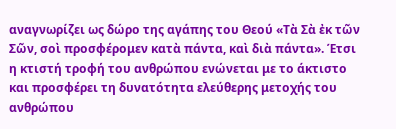αναγνωρίζει ως δώρο της αγάπης του Θεού «Τὰ Σὰ ἐκ τῶν Σῶν, σοὶ προσφέρομεν κατὰ πάντα, καὶ διὰ πάντα». Έτσι η κτιστή τροφή του ανθρώπου ενώνεται με το άκτιστο και προσφέρει τη δυνατότητα ελεύθερης μετοχής του ανθρώπου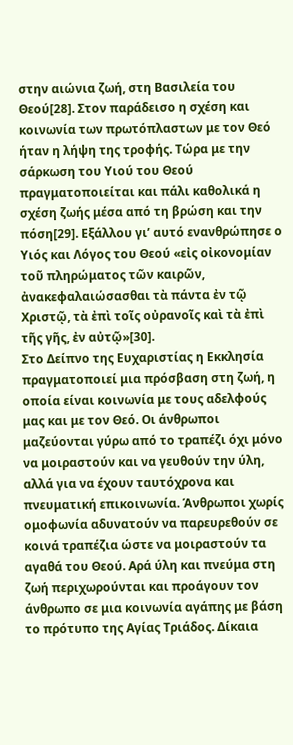στην αιώνια ζωή, στη Βασιλεία του Θεού[28]. Στον παράδεισο η σχέση και κοινωνία των πρωτόπλαστων με τον Θεό ήταν η λήψη της τροφής. Τώρα με την σάρκωση του Υιού του Θεού πραγματοποιείται και πάλι καθολικά η σχέση ζωής μέσα από τη βρώση και την πόση[29]. Εξάλλου γι’ αυτό ενανθρώπησε ο Υιός και Λόγος του Θεού «εἰς οἰκονομίαν τοῦ πληρώματος τῶν καιρῶν, ἀνακεφαλαιώσασθαι τὰ πάντα ἐν τῷ Χριστῷ, τὰ ἐπὶ τοῖς οὐρανοῖς καὶ τὰ ἐπὶ τῆς γῆς, ἐν αὐτῷ»[30].
Στο Δείπνο της Ευχαριστίας η Εκκλησία πραγματοποιεί μια πρόσβαση στη ζωή, η οποία είναι κοινωνία με τους αδελφούς μας και με τον Θεό. Οι άνθρωποι μαζεύονται γύρω από το τραπέζι όχι μόνο να μοιραστούν και να γευθούν την ύλη, αλλά για να έχουν ταυτόχρονα και πνευματική επικοινωνία. Άνθρωποι χωρίς ομοφωνία αδυνατούν να παρευρεθούν σε κοινά τραπέζια ώστε να μοιραστούν τα αγαθά του Θεού. Αρά ύλη και πνεύμα στη ζωή περιχωρούνται και προάγουν τον άνθρωπο σε μια κοινωνία αγάπης με βάση το πρότυπο της Αγίας Τριάδος. Δίκαια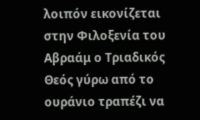λοιπόν εικονίζεται στην Φιλοξενία του Αβραάμ ο Τριαδικός Θεός γύρω από το ουράνιο τραπέζι να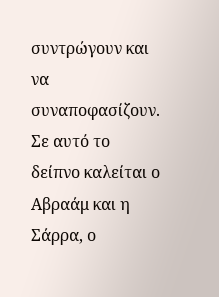συντρώγουν και να συναποφασίζουν. Σε αυτό το δείπνο καλείται ο Αβραάμ και η Σάρρα, ο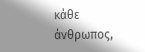κάθε άνθρωπος,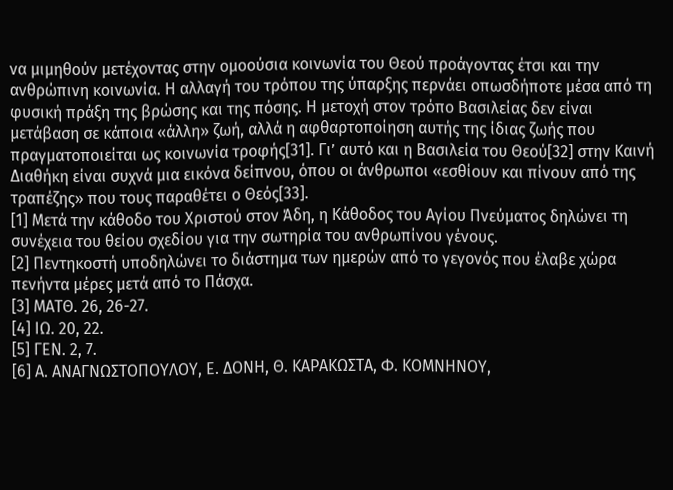να μιμηθούν μετέχοντας στην ομοούσια κοινωνία του Θεού προάγοντας έτσι και την ανθρώπινη κοινωνία. Η αλλαγή του τρόπου της ύπαρξης περνάει οπωσδήποτε μέσα από τη φυσική πράξη της βρώσης και της πόσης. Η μετοχή στον τρόπο Βασιλείας δεν είναι μετάβαση σε κάποια «άλλη» ζωή, αλλά η αφθαρτοποίηση αυτής της ίδιας ζωής που πραγματοποιείται ως κοινωνία τροφής[31]. Γι’ αυτό και η Βασιλεία του Θεού[32] στην Καινή Διαθήκη είναι συχνά μια εικόνα δείπνου, όπου οι άνθρωποι «εσθίουν και πίνουν από της τραπέζης» που τους παραθέτει ο Θεός[33].
[1] Μετά την κάθοδο του Χριστού στον Άδη, η Κάθοδος του Αγίου Πνεύματος δηλώνει τη συνέχεια του θείου σχεδίου για την σωτηρία του ανθρωπίνου γένους.
[2] Πεντηκοστή υποδηλώνει το διάστημα των ημερών από το γεγονός που έλαβε χώρα πενήντα μέρες μετά από το Πάσχα.
[3] ΜΑΤΘ. 26, 26-27.
[4] ΙΩ. 20, 22.
[5] ΓΕΝ. 2, 7.
[6] Α. ΑΝΑΓΝΩΣΤΟΠΟΥΛΟΥ, Ε. ΔΟΝΗ, Θ. ΚΑΡΑΚΩΣΤΑ, Φ. ΚΟΜΝΗΝΟΥ,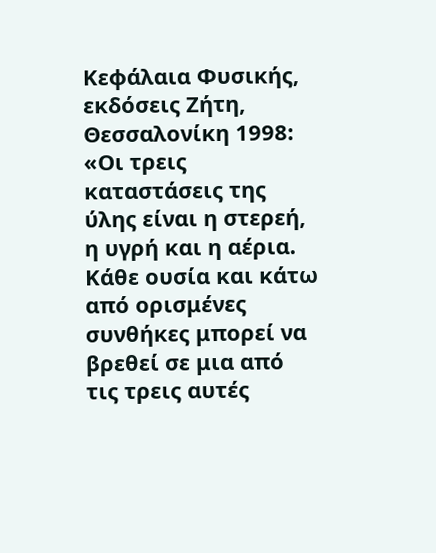Κεφάλαια Φυσικής, εκδόσεις Ζήτη, Θεσσαλονίκη 1998: «Οι τρεις καταστάσεις της ύλης είναι η στερεή, η υγρή και η αέρια. Κάθε ουσία και κάτω από ορισμένες συνθήκες μπορεί να βρεθεί σε μια από τις τρεις αυτές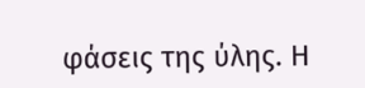φάσεις της ύλης. Η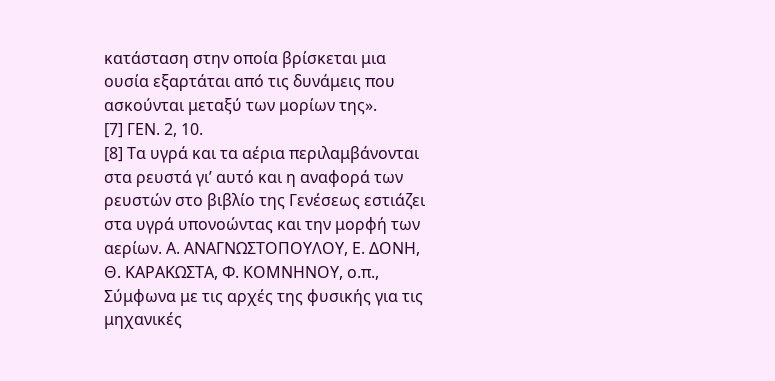κατάσταση στην οποία βρίσκεται μια ουσία εξαρτάται από τις δυνάμεις που ασκούνται μεταξύ των μορίων της».
[7] ΓΕΝ. 2, 10.
[8] Τα υγρά και τα αέρια περιλαμβάνονται στα ρευστά γι’ αυτό και η αναφορά των ρευστών στο βιβλίο της Γενέσεως εστιάζει στα υγρά υπονοώντας και την μορφή των αερίων. Α. ΑΝΑΓΝΩΣΤΟΠΟΥΛΟΥ, Ε. ΔΟΝΗ, Θ. ΚΑΡΑΚΩΣΤΑ, Φ. ΚΟΜΝΗΝΟΥ, ο.π., Σύμφωνα με τις αρχές της φυσικής για τις μηχανικές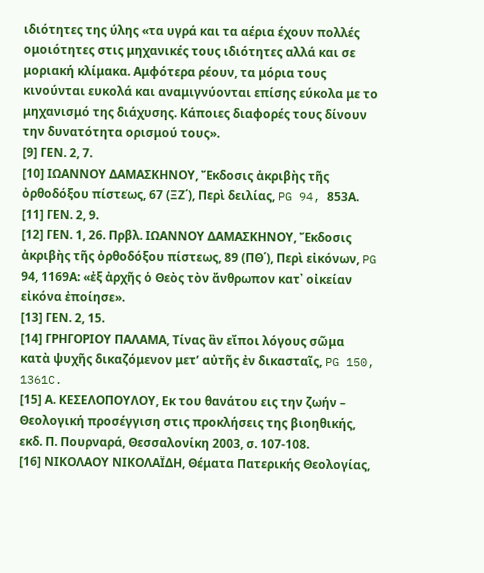ιδιότητες της ύλης «τα υγρά και τα αέρια έχουν πολλές ομοιότητες στις μηχανικές τους ιδιότητες αλλά και σε μοριακή κλίμακα. Αμφότερα ρέουν, τα μόρια τους κινούνται ευκολά και αναμιγνύονται επίσης εύκολα με το μηχανισμό της διάχυσης. Κάποιες διαφορές τους δίνουν την δυνατότητα ορισμού τους».
[9] ΓΕΝ. 2, 7.
[10] ΙΩΑΝΝΟΥ ΔΑΜΑΣΚΗΝΟΥ, Ἔκδοσις ἀκριβὴς τῆς ὀρθοδόξου πίστεως, 67 (ΞΖ΄), Περὶ δειλίας, PG 94, 853Α.
[11] ΓΕΝ. 2, 9.
[12] ΓΕΝ. 1, 26. Πρβλ. ΙΩΑΝΝΟΥ ΔΑΜΑΣΚΗΝΟΥ, Ἔκδοσις ἀκριβὴς τῆς ὀρθοδόξου πίστεως, 89 (ΠΘ΄), Περὶ εἰκόνων, PG 94, 1169Α: «ἐξ ἀρχῆς ὁ Θεὸς τὸν ἄνθρωπον κατ᾿ οἰκείαν εἰκόνα ἐποίησε».
[13] ΓΕΝ. 2, 15.
[14] ΓΡΗΓΟΡΙΟΥ ΠΑΛΑΜΑ, Τίνας ἂν εἴποι λόγους σῶμα κατὰ ψυχῆς δικαζόμενον μετ’ αὐτῆς ἐν δικασταῖς, PG 150, 1361C.
[15] Α. ΚΕΣΕΛΟΠΟΥΛΟΥ, Εκ του θανάτου εις την ζωήν – Θεολογική προσέγγιση στις προκλήσεις της βιοηθικής, εκδ. Π. Πουρναρά, Θεσσαλονίκη 2003, σ. 107-108.
[16] ΝΙΚΟΛΑΟΥ ΝΙΚΟΛΑΪΔΗ, Θέματα Πατερικής Θεολογίας,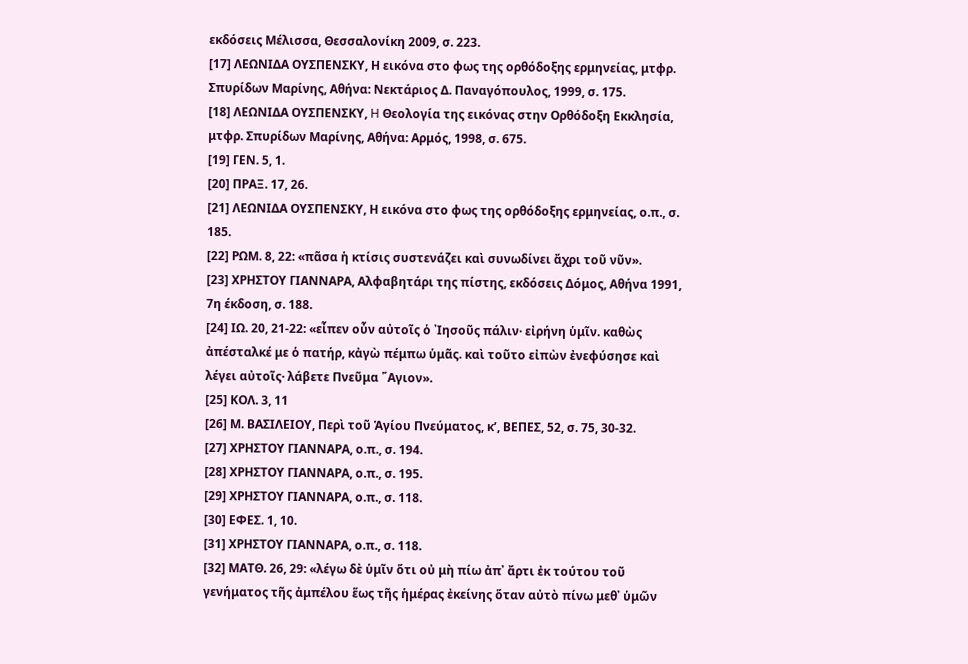εκδόσεις Μέλισσα, Θεσσαλονίκη 2009, σ. 223.
[17] ΛΕΩΝΙΔΑ ΟΥΣΠΕΝΣΚΥ, Η εικόνα στο φως της ορθόδοξης ερμηνείας, μτφρ. Σπυρίδων Μαρίνης, Αθήνα: Νεκτάριος Δ. Παναγόπουλος, 1999, σ. 175.
[18] ΛΕΩΝΙΔΑ OΥΣΠΕΝΣΚΥ, H Θεολογία της εικόνας στην Ορθόδοξη Εκκλησία, μτφρ. Σπυρίδων Mαρίνης, Αθήνα: Aρμός, 1998, σ. 675.
[19] ΓΕΝ. 5, 1.
[20] ΠΡΑΞ. 17, 26.
[21] ΛΕΩΝΙΔΑ ΟΥΣΠΕΝΣΚΥ, Η εικόνα στο φως της ορθόδοξης ερμηνείας, ο.π., σ. 185.
[22] ΡΩΜ. 8, 22: «πᾶσα ἡ κτίσις συστενάζει καὶ συνωδίνει ἄχρι τοῦ νῦν».
[23] ΧΡΗΣΤΟΥ ΓΙΑΝΝΑΡΑ, Αλφαβητάρι της πίστης, εκδόσεις Δόμος, Αθήνα 1991, 7η έκδοση, σ. 188.
[24] ΙΩ. 20, 21-22: «εἶπεν οὖν αὐτοῖς ὁ ᾿Ιησοῦς πάλιν· εἰρήνη ὑμῖν. καθὼς ἀπέσταλκέ με ὁ πατήρ, κἀγὼ πέμπω ὑμᾶς. καὶ τοῦτο εἰπὼν ἐνεφύσησε καὶ λέγει αὐτοῖς· λάβετε Πνεῦμα ῞Αγιον».
[25] ΚΟΛ. 3, 11
[26] Μ. ΒΑΣΙΛΕΙΟΥ, Περὶ τοῦ Ἁγίου Πνεύματος, κ’, ΒΕΠΕΣ, 52, σ. 75, 30-32.
[27] ΧΡΗΣΤΟΥ ΓΙΑΝΝΑΡΑ, ο.π., σ. 194.
[28] ΧΡΗΣΤΟΥ ΓΙΑΝΝΑΡΑ, ο.π., σ. 195.
[29] ΧΡΗΣΤΟΥ ΓΙΑΝΝΑΡΑ, ο.π., σ. 118.
[30] ΕΦΕΣ. 1, 10.
[31] ΧΡΗΣΤΟΥ ΓΙΑΝΝΑΡΑ, ο.π., σ. 118.
[32] ΜΑΤΘ. 26, 29: «λέγω δὲ ὑμῖν ὅτι οὐ μὴ πίω ἀπ᾿ ἄρτι ἐκ τούτου τοῦ γενήματος τῆς ἀμπέλου ἕως τῆς ἡμέρας ἐκείνης ὅταν αὐτὸ πίνω μεθ᾿ ὑμῶν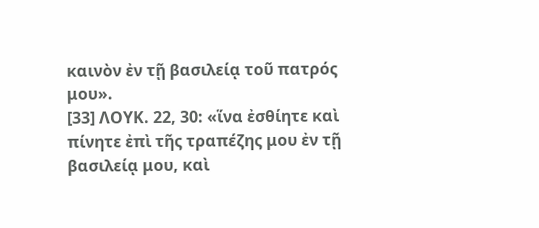καινὸν ἐν τῇ βασιλείᾳ τοῦ πατρός μου».
[33] ΛΟΥΚ. 22, 30: «ἵνα ἐσθίητε καὶ πίνητε ἐπὶ τῆς τραπέζης μου ἐν τῇ βασιλείᾳ μου, καὶ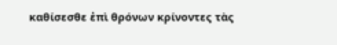καθίσεσθε ἐπὶ θρόνων κρίνοντες τὰς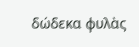δώδεκα φυλὰς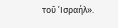τοῦ ᾿Ισραήλ».